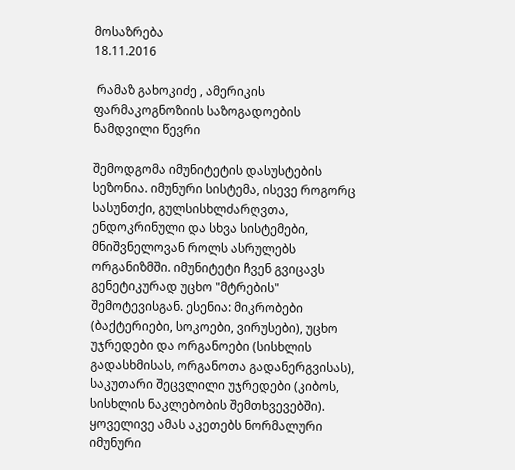მოსაზრება
18.11.2016

 რამაზ გახოკიძე , ამერიკის ფარმაკოგნოზიის საზოგადოების ნამდვილი წევრი

შემოდგომა იმუნიტეტის დასუსტების სეზონია. იმუნური სისტემა, ისევე როგორც სასუნთქი, გულსისხლძარღვთა, ენდოკრინული და სხვა სისტემები, მნიშვნელოვან როლს ასრულებს ორგანიზმში. იმუნიტეტი ჩვენ გვიცავს გენეტიკურად უცხო "მტრების" შემოტევისგან. ესენია: მიკრობები (ბაქტერიები, სოკოები, ვირუსები), უცხო უჯრედები და ორგანოები (სისხლის გადასხმისას, ორგანოთა გადანერგვისას), საკუთარი შეცვლილი უჯრედები (კიბოს, სისხლის ნაკლებობის შემთხვევებში). ყოველივე ამას აკეთებს ნორმალური იმუნური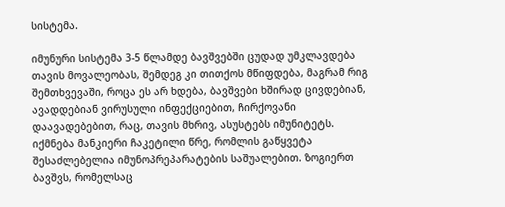სისტემა.

იმუნური სისტემა 3-5 წლამდე ბავშვებში ცუდად უმკლავდება თავის მოვალეობას, შემდეგ კი თითქოს მწიფდება, მაგრამ რიგ შემთხვევაში, როცა ეს არ ხდება, ბავშვები ხშირად ცივდებიან, ავადდებიან ვირუსული ინფექციებით, ჩირქოვანი დაავადებებით, რაც, თავის მხრივ, ასუსტებს იმუნიტეტს. იქმნება მანკიერი ჩაკეტილი წრე, რომლის გაწყვეტა შესაძლებელია იმუნოპრეპარატების საშუალებით. ზოგიერთ ბავშვს, რომელსაც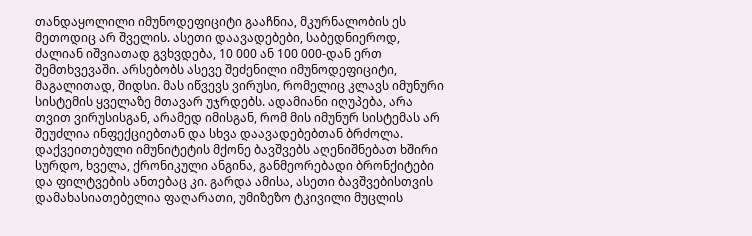თანდაყოლილი იმუნოდეფიციტი გააჩნია, მკურნალობის ეს მეთოდიც არ შველის. ასეთი დაავადებები, საბედნიეროდ, ძალიან იშვიათად გვხვდება, 10 000 ან 100 000-დან ერთ შემთხვევაში. არსებობს ასევე შეძენილი იმუნოდეფიციტი, მაგალითად, შიდსი. მას იწვევს ვირუსი, რომელიც კლავს იმუნური სისტემის ყველაზე მთავარ უჯრდებს. ადამიანი იღუპება, არა თვით ვირუსისგან, არამედ იმისგან, რომ მის იმუნურ სისტემას არ შეუძლია ინფექციებთან და სხვა დაავადებებთან ბრძოლა. დაქვეითებული იმუნიტეტის მქონე ბავშვებს აღენიშნებათ ხშირი სურდო, ხველა, ქრონიკული ანგინა, განმეორებადი ბრონქიტები და ფილტვების ანთებაც კი. გარდა ამისა, ასეთი ბავშვებისთვის დამახასიათებელია ფაღარათი, უმიზეზო ტკივილი მუცლის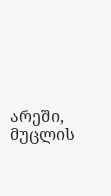არეში, მუცლის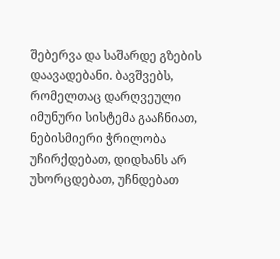შებერვა და საშარდე გზების დაავადებანი. ბავშვებს, რომელთაც დარღვეული იმუნური სისტემა გააჩნიათ, ნებისმიერი ჭრილობა უჩირქდებათ, დიდხანს არ უხორცდებათ, უჩნდებათ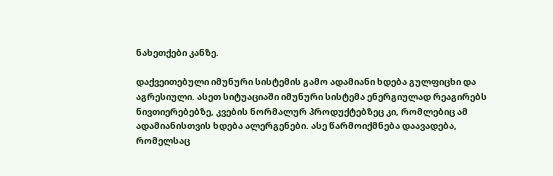ნახეთქები კანზე.

დაქვეითებული იმუნური სისტემის გამო ადამიანი ხდება გულფიცხი და აგრესიული. ასეთ სიტუაციაში იმუნური სისტემა ენერგიულად რეაგირებს ნივთიერებებზე, კვების ნორმალურ პროდუქტებზეც კი, რომლებიც ამ ადამიანისთვის ხდება ალერგენები. ასე წარმოიქმნება დაავადება, რომელსაც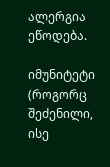ალერგია ეწოდება.

იმუნიტეტი (როგორც შეძენილი, ისე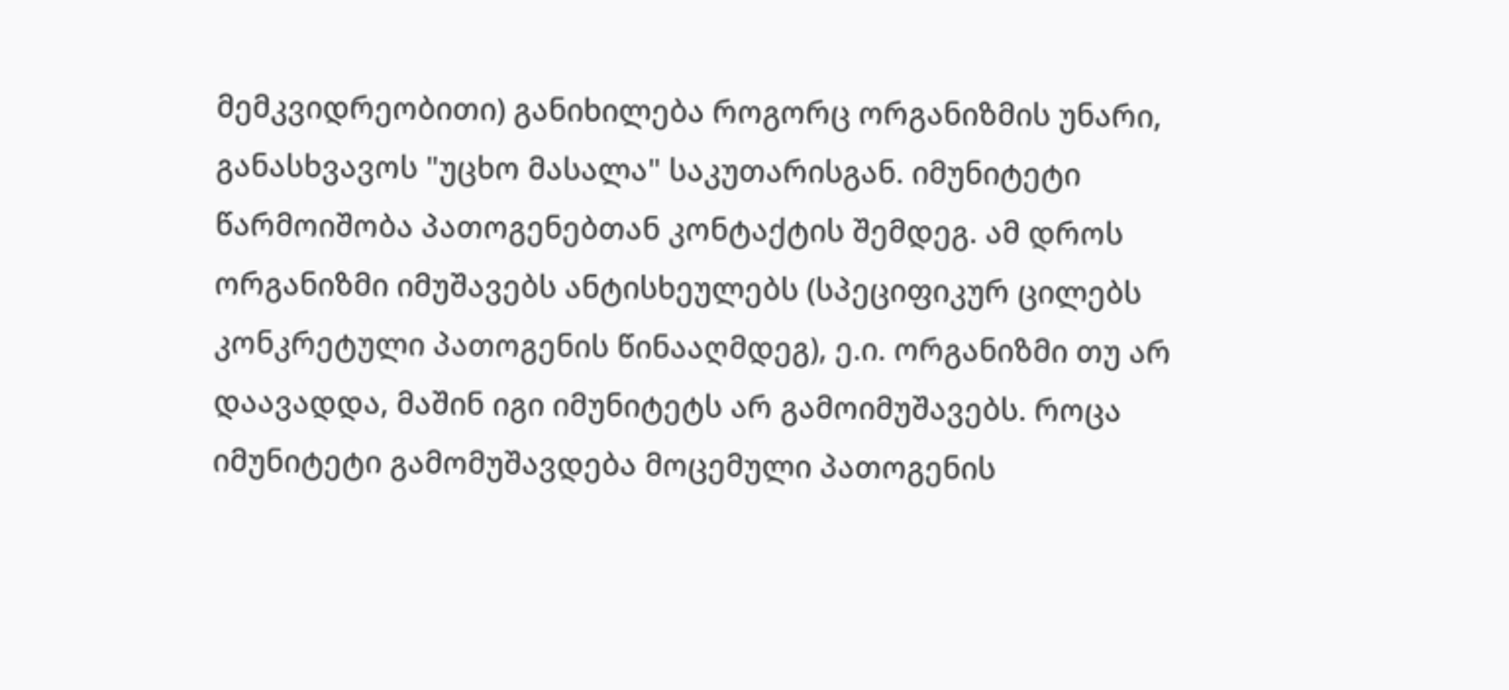მემკვიდრეობითი) განიხილება როგორც ორგანიზმის უნარი, განასხვავოს "უცხო მასალა" საკუთარისგან. იმუნიტეტი წარმოიშობა პათოგენებთან კონტაქტის შემდეგ. ამ დროს ორგანიზმი იმუშავებს ანტისხეულებს (სპეციფიკურ ცილებს კონკრეტული პათოგენის წინააღმდეგ), ე.ი. ორგანიზმი თუ არ დაავადდა, მაშინ იგი იმუნიტეტს არ გამოიმუშავებს. როცა იმუნიტეტი გამომუშავდება მოცემული პათოგენის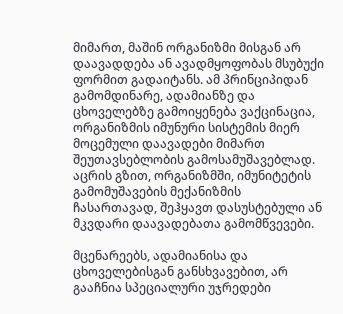მიმართ, მაშინ ორგანიზმი მისგან არ დაავადდება ან ავადმყოფობას მსუბუქი ფორმით გადაიტანს. ამ პრინციპიდან გამომდინარე, ადამიანზე და ცხოველებზე გამოიყენება ვაქცინაცია, ორგანიზმის იმუნური სისტემის მიერ მოცემული დაავადები მიმართ შეუთავსებლობის გამოსამუშავებლად. აცრის გზით, ორგანიზმში, იმუნიტეტის გამომუშავების მექანიზმის ჩასართავად, შეჰყავთ დასუსტებული ან მკვდარი დაავადებათა გამომწვევები.

მცენარეებს, ადამიანისა და ცხოველებისგან განსხვავებით, არ გააჩნია სპეციალური უჯრედები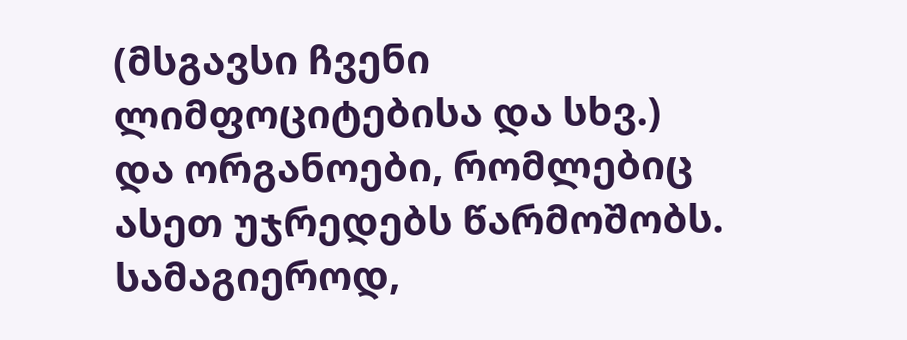(მსგავსი ჩვენი ლიმფოციტებისა და სხვ.) და ორგანოები, რომლებიც ასეთ უჯრედებს წარმოშობს. სამაგიეროდ,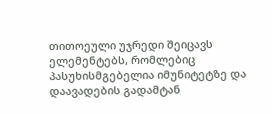თითოეული უჯრედი შეიცავს ელემენტებს, რომლებიც პასუხისმგებელია იმუნიტეტზე და დაავადების გადამტან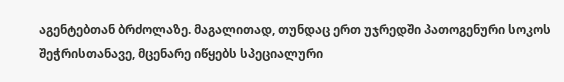აგენტებთან ბრძოლაზე. მაგალითად, თუნდაც ერთ უჯრედში პათოგენური სოკოს შეჭრისთანავე, მცენარე იწყებს სპეციალური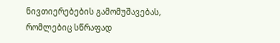ნივთიერებების გამომუშავებას, რომლებიც სწრაფად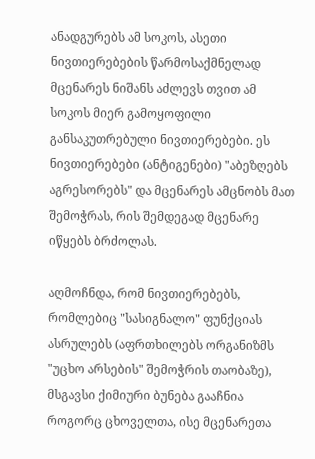ანადგურებს ამ სოკოს, ასეთი ნივთიერებების წარმოსაქმნელად მცენარეს ნიშანს აძლევს თვით ამ სოკოს მიერ გამოყოფილი განსაკუთრებული ნივთიერებები. ეს ნივთიერებები (ანტიგენები) "აბეზღებს აგრესორებს" და მცენარეს ამცნობს მათ შემოჭრას, რის შემდეგად მცენარე იწყებს ბრძოლას.

აღმოჩნდა, რომ ნივთიერებებს, რომლებიც "სასიგნალო" ფუნქციას ასრულებს (აფრთხილებს ორგანიზმს "უცხო არსების" შემოჭრის თაობაზე), მსგავსი ქიმიური ბუნება გააჩნია როგორც ცხოველთა, ისე მცენარეთა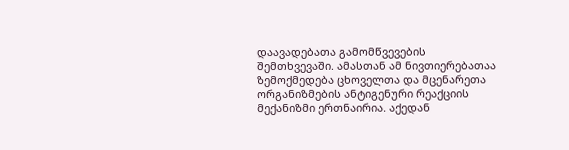დაავადებათა გამომწვევების შემთხვევაში. ამასთან ამ ნივთიერებათაა ზემოქმედება ცხოველთა და მცენარეთა ორგანიზმების ანტიგენური რეაქციის მექანიზმი ერთნაირია. აქედან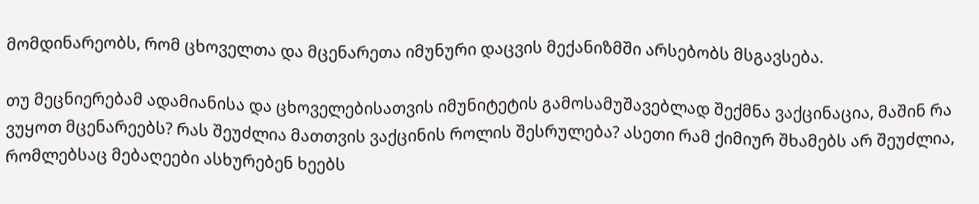მომდინარეობს, რომ ცხოველთა და მცენარეთა იმუნური დაცვის მექანიზმში არსებობს მსგავსება.

თუ მეცნიერებამ ადამიანისა და ცხოველებისათვის იმუნიტეტის გამოსამუშავებლად შექმნა ვაქცინაცია, მაშინ რა ვუყოთ მცენარეებს? რას შეუძლია მათთვის ვაქცინის როლის შესრულება? ასეთი რამ ქიმიურ შხამებს არ შეუძლია, რომლებსაც მებაღეები ასხურებენ ხეებს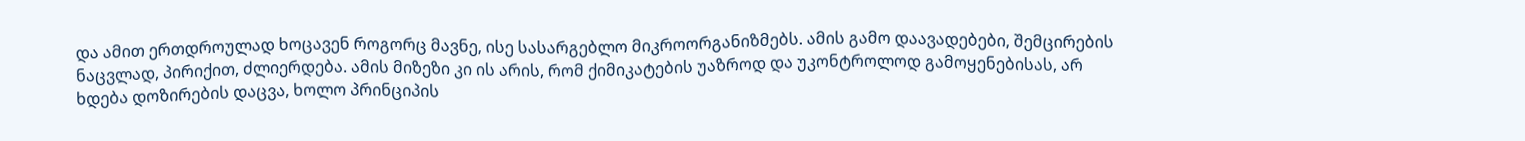და ამით ერთდროულად ხოცავენ როგორც მავნე, ისე სასარგებლო მიკროორგანიზმებს. ამის გამო დაავადებები, შემცირების ნაცვლად, პირიქით, ძლიერდება. ამის მიზეზი კი ის არის, რომ ქიმიკატების უაზროდ და უკონტროლოდ გამოყენებისას, არ ხდება დოზირების დაცვა, ხოლო პრინციპის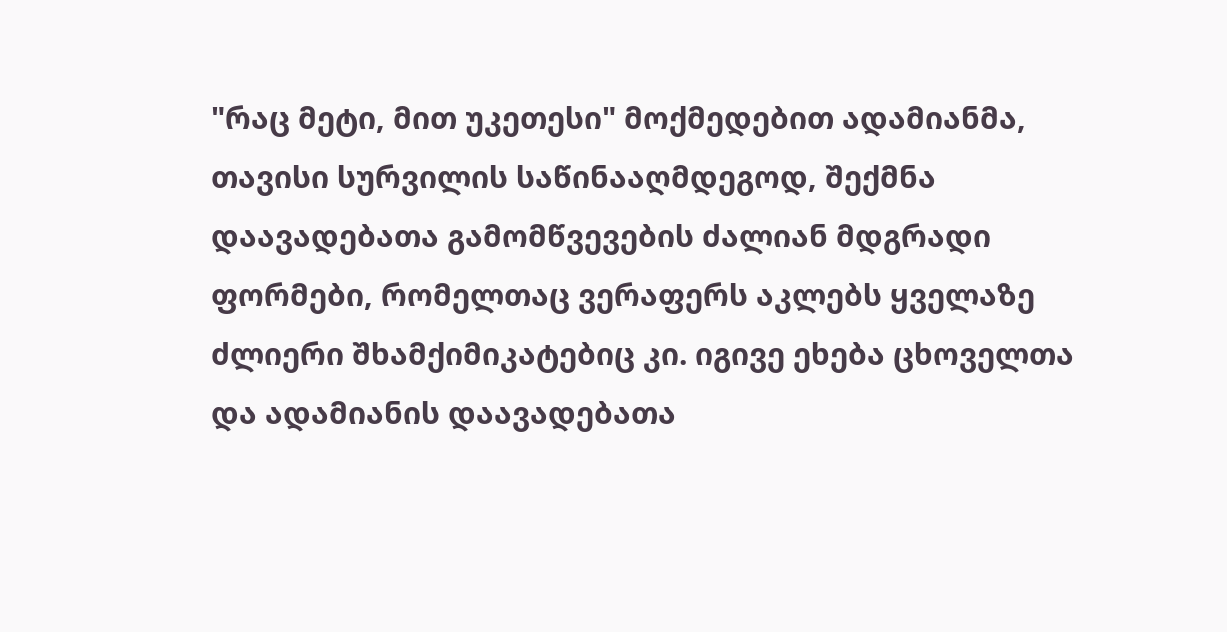"რაც მეტი, მით უკეთესი" მოქმედებით ადამიანმა, თავისი სურვილის საწინააღმდეგოდ, შექმნა დაავადებათა გამომწვევების ძალიან მდგრადი ფორმები, რომელთაც ვერაფერს აკლებს ყველაზე ძლიერი შხამქიმიკატებიც კი. იგივე ეხება ცხოველთა და ადამიანის დაავადებათა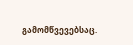გამომწვევებსაც.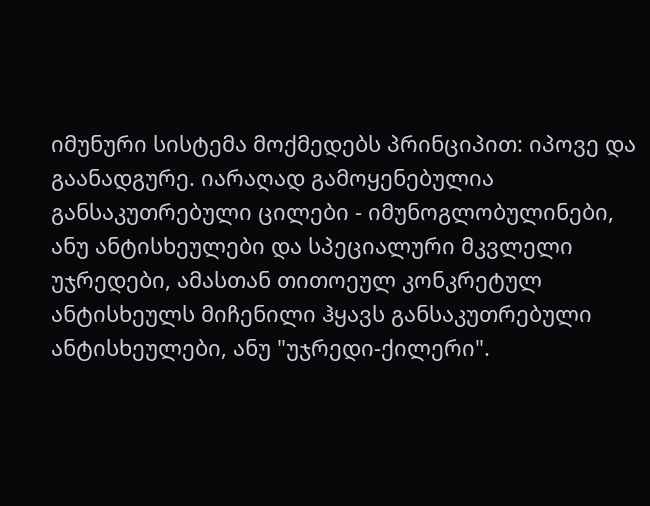იმუნური სისტემა მოქმედებს პრინციპით: იპოვე და გაანადგურე. იარაღად გამოყენებულია განსაკუთრებული ცილები - იმუნოგლობულინები, ანუ ანტისხეულები და სპეციალური მკვლელი უჯრედები, ამასთან თითოეულ კონკრეტულ ანტისხეულს მიჩენილი ჰყავს განსაკუთრებული ანტისხეულები, ანუ "უჯრედი-ქილერი".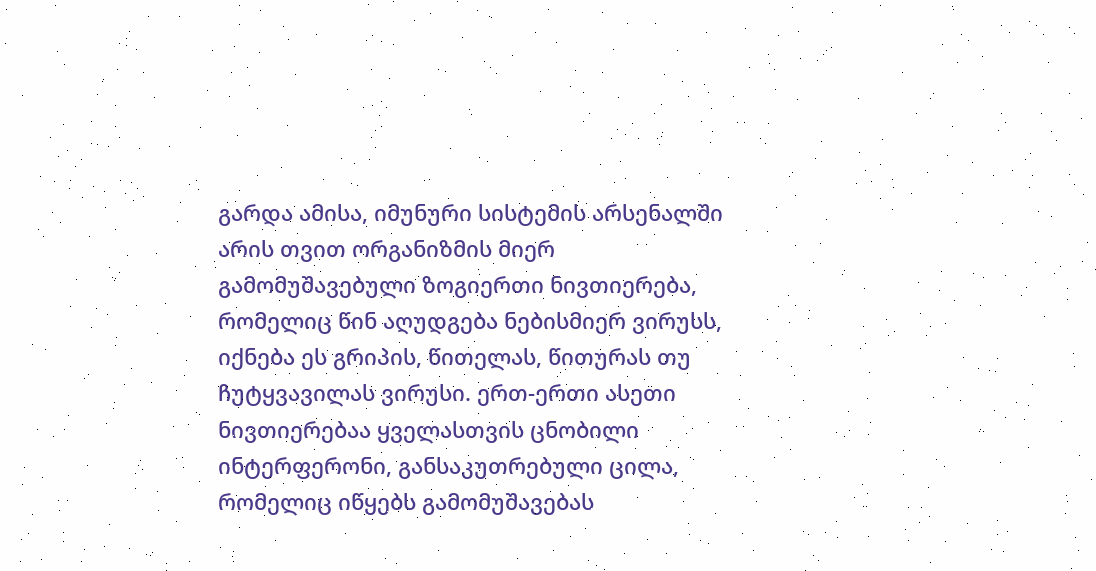გარდა ამისა, იმუნური სისტემის არსენალში არის თვით ორგანიზმის მიერ გამომუშავებული ზოგიერთი ნივთიერება, რომელიც წინ აღუდგება ნებისმიერ ვირუსს, იქნება ეს გრიპის, წითელას, წითურას თუ ჩუტყვავილას ვირუსი. ერთ-ერთი ასეთი ნივთიერებაა ყველასთვის ცნობილი ინტერფერონი, განსაკუთრებული ცილა, რომელიც იწყებს გამომუშავებას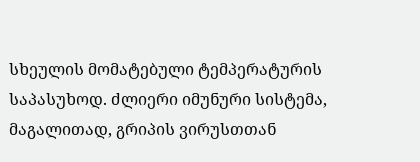სხეულის მომატებული ტემპერატურის საპასუხოდ. ძლიერი იმუნური სისტემა, მაგალითად, გრიპის ვირუსთთან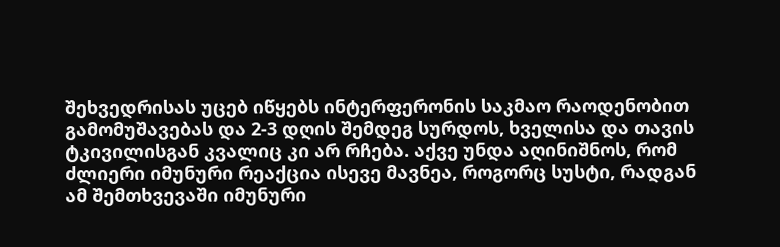შეხვედრისას უცებ იწყებს ინტერფერონის საკმაო რაოდენობით გამომუშავებას და 2-3 დღის შემდეგ სურდოს, ხველისა და თავის ტკივილისგან კვალიც კი არ რჩება. აქვე უნდა აღინიშნოს, რომ ძლიერი იმუნური რეაქცია ისევე მავნეა, როგორც სუსტი, რადგან ამ შემთხვევაში იმუნური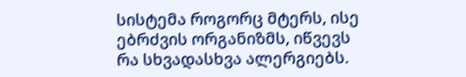სისტემა როგორც მტერს, ისე ებრძვის ორგანიზმს, იწვევს რა სხვადასხვა ალერგიებს.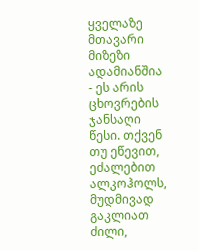ყველაზე მთავარი მიზეზი ადამიანშია - ეს არის ცხოვრების ჯანსაღი წესი. თქვენ თუ ეწევით, ეძალებით ალკოჰოლს, მუდმივად გაკლიათ ძილი,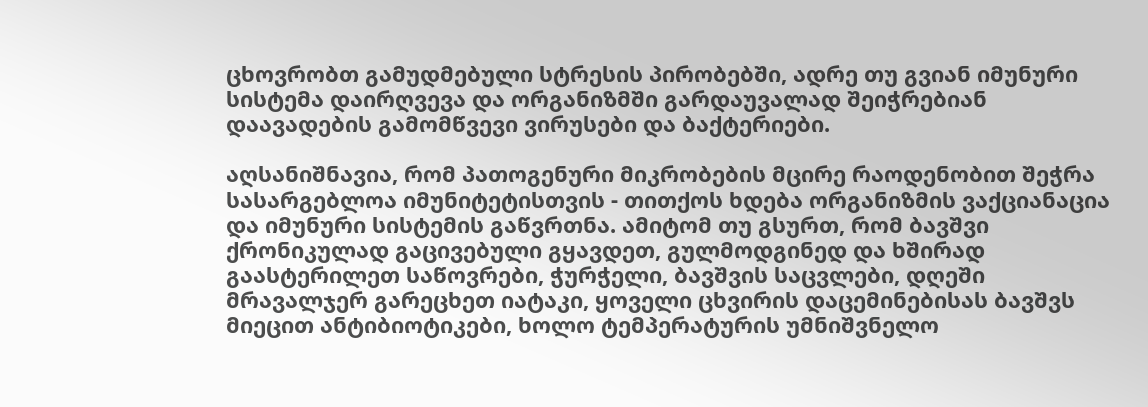ცხოვრობთ გამუდმებული სტრესის პირობებში, ადრე თუ გვიან იმუნური სისტემა დაირღვევა და ორგანიზმში გარდაუვალად შეიჭრებიან დაავადების გამომწვევი ვირუსები და ბაქტერიები.

აღსანიშნავია, რომ პათოგენური მიკრობების მცირე რაოდენობით შეჭრა სასარგებლოა იმუნიტეტისთვის - თითქოს ხდება ორგანიზმის ვაქციანაცია და იმუნური სისტემის გაწვრთნა. ამიტომ თუ გსურთ, რომ ბავშვი ქრონიკულად გაცივებული გყავდეთ, გულმოდგინედ და ხშირად გაასტერილეთ საწოვრები, ჭურჭელი, ბავშვის საცვლები, დღეში მრავალჯერ გარეცხეთ იატაკი, ყოველი ცხვირის დაცემინებისას ბავშვს მიეცით ანტიბიოტიკები, ხოლო ტემპერატურის უმნიშვნელო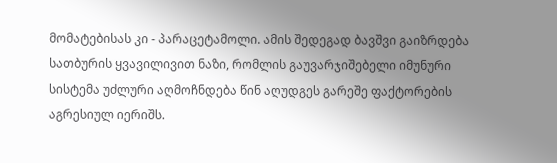მომატებისას კი - პარაცეტამოლი. ამის შედეგად ბავშვი გაიზრდება სათბურის ყვავილივით ნაზი, რომლის გაუვარჯიშებელი იმუნური სისტემა უძლური აღმოჩნდება წინ აღუდგეს გარეშე ფაქტორების აგრესიულ იერიშს.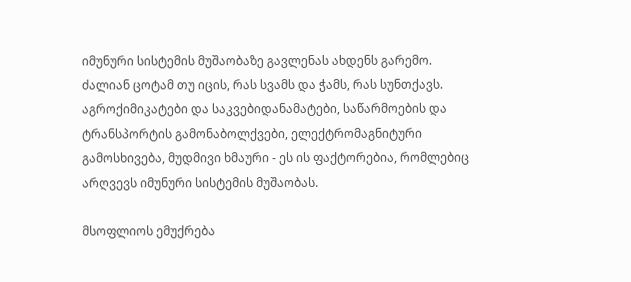იმუნური სისტემის მუშაობაზე გავლენას ახდენს გარემო. ძალიან ცოტამ თუ იცის, რას სვამს და ჭამს, რას სუნთქავს. აგროქიმიკატები და საკვებიდანამატები, საწარმოების და ტრანსპორტის გამონაბოლქვები, ელექტრომაგნიტური გამოსხივება, მუდმივი ხმაური - ეს ის ფაქტორებია, რომლებიც არღვევს იმუნური სისტემის მუშაობას.

მსოფლიოს ემუქრება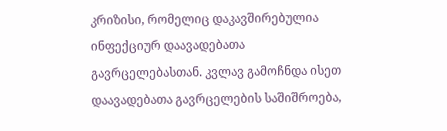კრიზისი, რომელიც დაკავშირებულია ინფექციურ დაავადებათა გავრცელებასთან. კვლავ გამოჩნდა ისეთ დაავადებათა გავრცელების საშიშროება,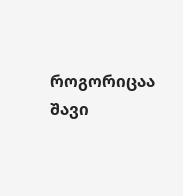როგორიცაა შავი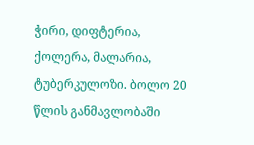ჭირი, დიფტერია, ქოლერა, მალარია, ტუბერკულოზი. ბოლო 20 წლის განმავლობაში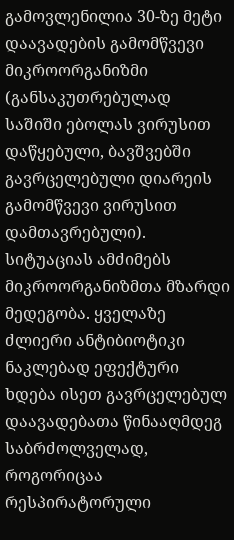გამოვლენილია 30-ზე მეტი დაავადების გამომწვევი მიკროორგანიზმი (განსაკუთრებულად საშიში ებოლას ვირუსით დაწყებული, ბავშვებში გავრცელებული დიარეის გამომწვევი ვირუსით დამთავრებული). სიტუაციას ამძიმებს მიკროორგანიზმთა მზარდი მედეგობა. ყველაზე ძლიერი ანტიბიოტიკი ნაკლებად ეფექტური ხდება ისეთ გავრცელებულ დაავადებათა წინააღმდეგ საბრძოლველად, როგორიცაა რესპირატორული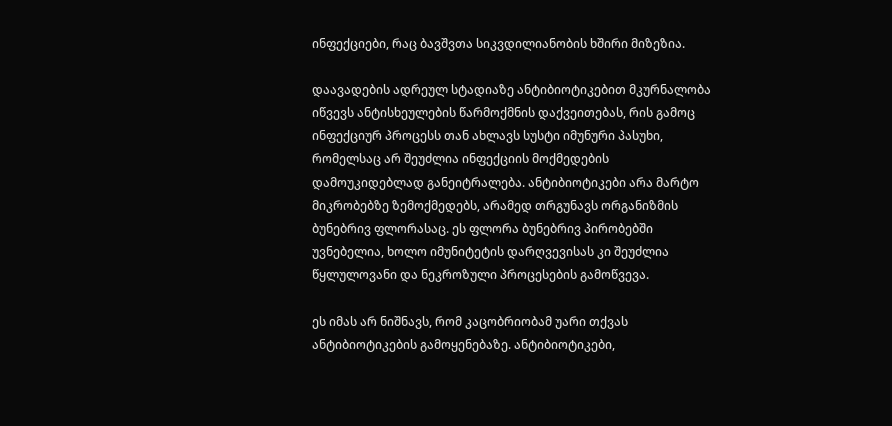ინფექციები, რაც ბავშვთა სიკვდილიანობის ხშირი მიზეზია.

დაავადების ადრეულ სტადიაზე ანტიბიოტიკებით მკურნალობა იწვევს ანტისხეულების წარმოქმნის დაქვეითებას, რის გამოც ინფექციურ პროცესს თან ახლავს სუსტი იმუნური პასუხი, რომელსაც არ შეუძლია ინფექციის მოქმედების დამოუკიდებლად განეიტრალება. ანტიბიოტიკები არა მარტო მიკრობებზე ზემოქმედებს, არამედ თრგუნავს ორგანიზმის ბუნებრივ ფლორასაც. ეს ფლორა ბუნებრივ პირობებში უვნებელია, ხოლო იმუნიტეტის დარღვევისას კი შეუძლია წყლულოვანი და ნეკროზული პროცესების გამოწვევა.

ეს იმას არ ნიშნავს, რომ კაცობრიობამ უარი თქვას ანტიბიოტიკების გამოყენებაზე. ანტიბიოტიკები,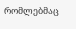რომლებმაც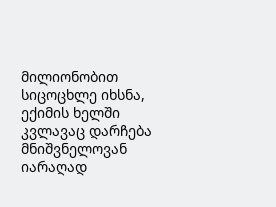მილიონობით სიცოცხლე იხსნა, ექიმის ხელში კვლავაც დარჩება მნიშვნელოვან იარაღად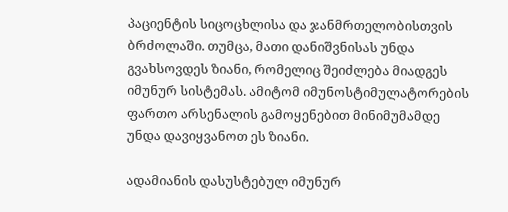პაციენტის სიცოცხლისა და ჯანმრთელობისთვის ბრძოლაში. თუმცა, მათი დანიშვნისას უნდა გვახსოვდეს ზიანი, რომელიც შეიძლება მიადგეს იმუნურ სისტემას. ამიტომ იმუნოსტიმულატორების ფართო არსენალის გამოყენებით მინიმუმამდე უნდა დავიყვანოთ ეს ზიანი.

ადამიანის დასუსტებულ იმუნურ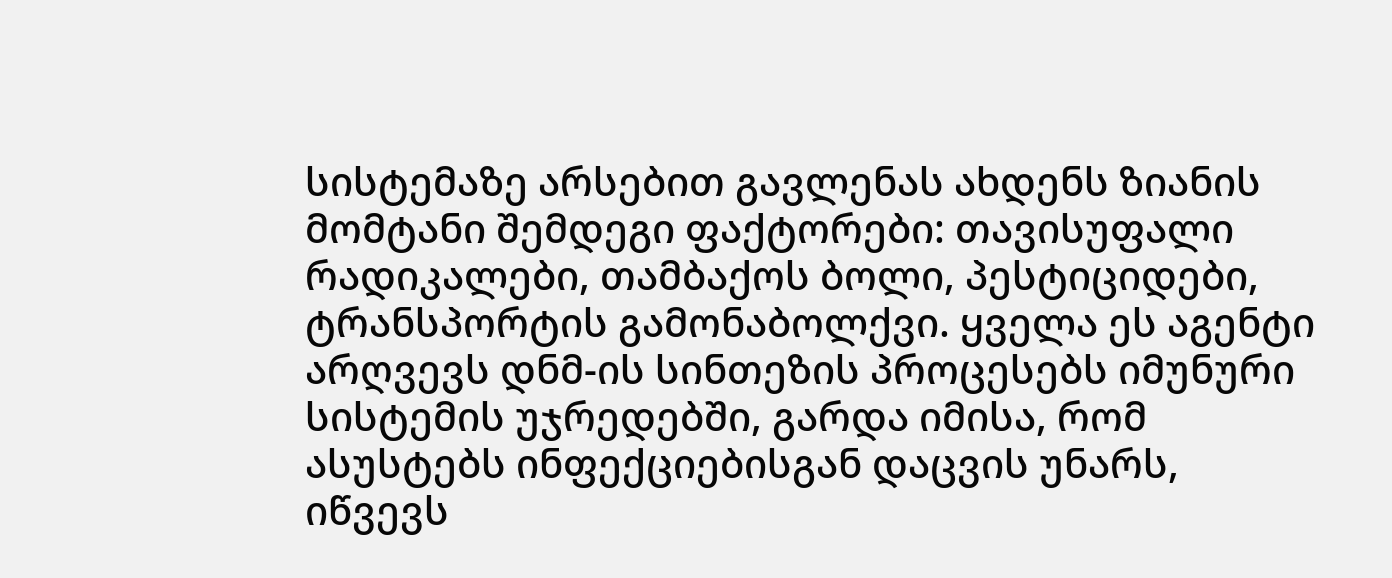სისტემაზე არსებით გავლენას ახდენს ზიანის მომტანი შემდეგი ფაქტორები: თავისუფალი რადიკალები, თამბაქოს ბოლი, პესტიციდები, ტრანსპორტის გამონაბოლქვი. ყველა ეს აგენტი არღვევს დნმ-ის სინთეზის პროცესებს იმუნური სისტემის უჯრედებში, გარდა იმისა, რომ ასუსტებს ინფექციებისგან დაცვის უნარს, იწვევს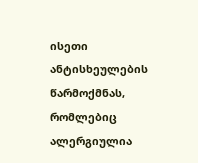ისეთი ანტისხეულების წარმოქმნას, რომლებიც ალერგიულია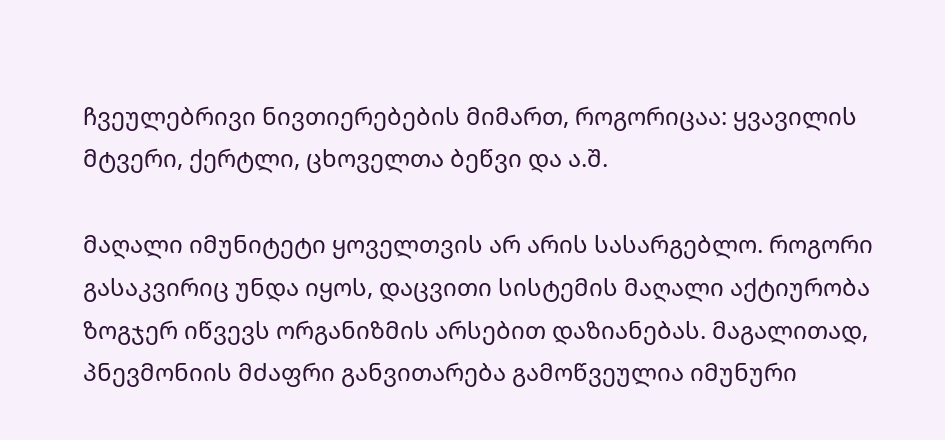ჩვეულებრივი ნივთიერებების მიმართ, როგორიცაა: ყვავილის მტვერი, ქერტლი, ცხოველთა ბეწვი და ა.შ.

მაღალი იმუნიტეტი ყოველთვის არ არის სასარგებლო. როგორი გასაკვირიც უნდა იყოს, დაცვითი სისტემის მაღალი აქტიურობა ზოგჯერ იწვევს ორგანიზმის არსებით დაზიანებას. მაგალითად, პნევმონიის მძაფრი განვითარება გამოწვეულია იმუნური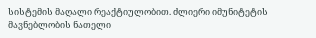სისტემის მაღალი რეაქტიულობით. ძლიერი იმუნიტეტის მავნებლობის ნათელი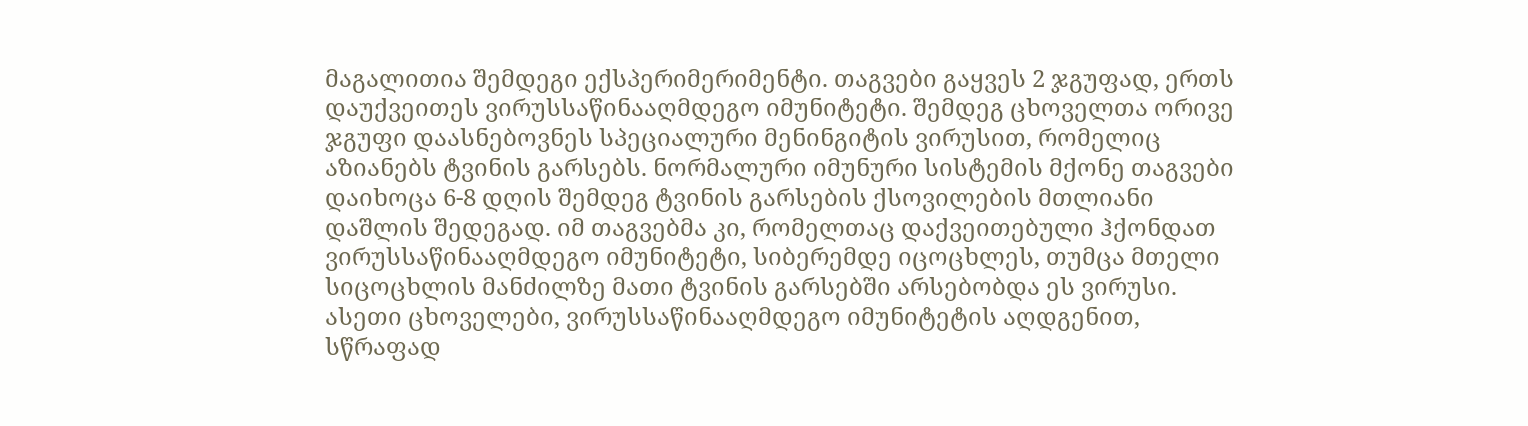მაგალითია შემდეგი ექსპერიმერიმენტი. თაგვები გაყვეს 2 ჯგუფად, ერთს დაუქვეითეს ვირუსსაწინააღმდეგო იმუნიტეტი. შემდეგ ცხოველთა ორივე ჯგუფი დაასნებოვნეს სპეციალური მენინგიტის ვირუსით, რომელიც აზიანებს ტვინის გარსებს. ნორმალური იმუნური სისტემის მქონე თაგვები დაიხოცა 6-8 დღის შემდეგ ტვინის გარსების ქსოვილების მთლიანი დაშლის შედეგად. იმ თაგვებმა კი, რომელთაც დაქვეითებული ჰქონდათ ვირუსსაწინააღმდეგო იმუნიტეტი, სიბერემდე იცოცხლეს, თუმცა მთელი სიცოცხლის მანძილზე მათი ტვინის გარსებში არსებობდა ეს ვირუსი. ასეთი ცხოველები, ვირუსსაწინააღმდეგო იმუნიტეტის აღდგენით, სწრაფად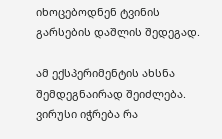იხოცებოდნენ ტვინის გარსების დაშლის შედეგად.

ამ ექსპერიმენტის ახსნა შემდეგნაირად შეიძლება. ვირუსი იჭრება რა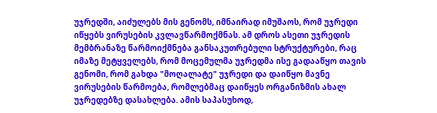უჯრედში, აიძულებს მის გენომს, იმნაირად იმუშაოს, რომ უჯრედი იწყებს ვირუსების კვლავწარმოქმნას. ამ დროს ასეთი უჯრედის მემბრანაზე წარმოიქმნება განსაკუთრებული სტრუქტურები, რაც იმაზე მეტყველებს, რომ მოცემულმა უჯრედმა ისე გადააწყო თავის გენომი, რომ გახდა "მოღალატე" უჯრედი და დაიწყო მავნე ვირუსების წარმოება, რომლებმაც დაიწყეს ორგანიზმის ახალ უჯრედებზე დასახლება. ამის საპასუხოდ,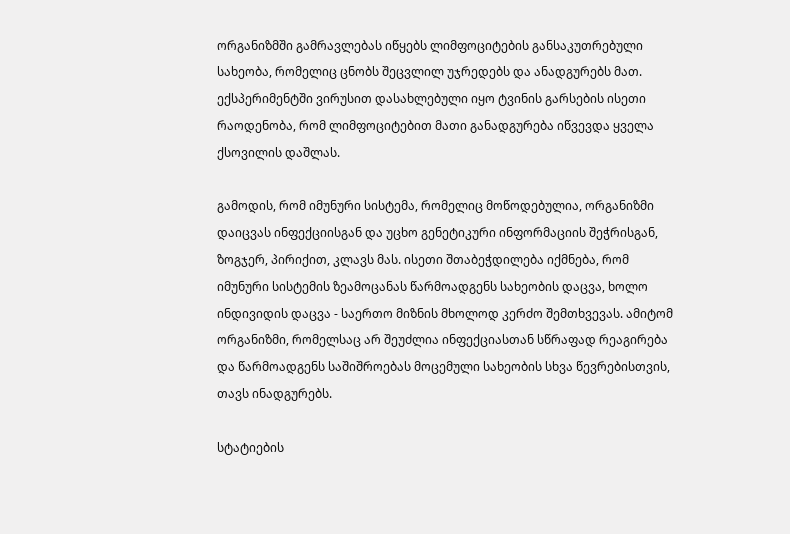ორგანიზმში გამრავლებას იწყებს ლიმფოციტების განსაკუთრებული სახეობა, რომელიც ცნობს შეცვლილ უჯრედებს და ანადგურებს მათ. ექსპერიმენტში ვირუსით დასახლებული იყო ტვინის გარსების ისეთი რაოდენობა, რომ ლიმფოციტებით მათი განადგურება იწვევდა ყველა ქსოვილის დაშლას.

გამოდის, რომ იმუნური სისტემა, რომელიც მოწოდებულია, ორგანიზმი დაიცვას ინფექციისგან და უცხო გენეტიკური ინფორმაციის შეჭრისგან, ზოგჯერ, პირიქით, კლავს მას. ისეთი შთაბეჭდილება იქმნება, რომ იმუნური სისტემის ზეამოცანას წარმოადგენს სახეობის დაცვა, ხოლო ინდივიდის დაცვა - საერთო მიზნის მხოლოდ კერძო შემთხვევას. ამიტომ ორგანიზმი, რომელსაც არ შეუძლია ინფექციასთან სწრაფად რეაგირება და წარმოადგენს საშიშროებას მოცემული სახეობის სხვა წევრებისთვის, თავს ინადგურებს.

სტატიების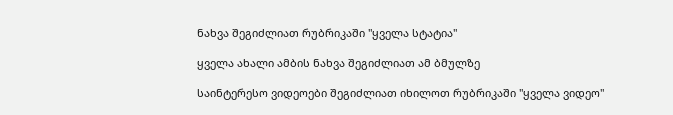ნახვა შეგიძლიათ რუბრიკაში "ყველა სტატია"

ყველა ახალი ამბის ნახვა შეგიძლიათ ამ ბმულზე

საინტერესო ვიდეოები შეგიძლიათ იხილოთ რუბრიკაში "ყველა ვიდეო"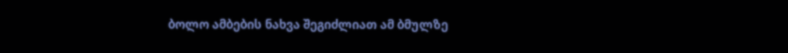ბოლო ამბების ნახვა შეგიძლიათ ამ ბმულზე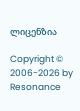ლიცენზია

Copyright © 2006-2026 by Resonance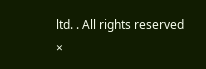ltd. . All rights reserved
×